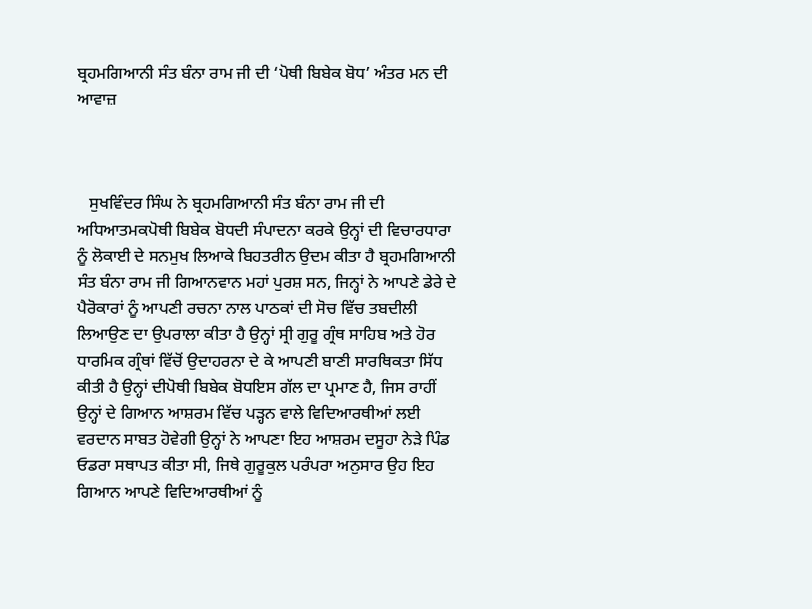ਬ੍ਰਹਮਗਿਆਨੀ ਸੰਤ ਬੰਨਾ ਰਾਮ ਜੀ ਦੀ ‘ਪੋਥੀ ਬਿਬੇਕ ਬੋਧ’ ਅੰਤਰ ਮਨ ਦੀ ਆਵਾਜ਼



   ਸੁਖਵਿੰਦਰ ਸਿੰਘ ਨੇ ਬ੍ਰਹਮਗਿਆਨੀ ਸੰਤ ਬੰਨਾ ਰਾਮ ਜੀ ਦੀ ਅਧਿਆਤਮਕਪੋਥੀ ਬਿਬੇਕ ਬੋਧਦੀ ਸੰਪਾਦਨਾ ਕਰਕੇ ਉਨ੍ਹਾਂ ਦੀ ਵਿਚਾਰਧਾਰਾ ਨੂੰ ਲੋਕਾਈ ਦੇ ਸਨਮੁਖ ਲਿਆਕੇ ਬਿਹਤਰੀਨ ਉਦਮ ਕੀਤਾ ਹੈ ਬ੍ਰਹਮਗਿਆਨੀ ਸੰਤ ਬੰਨਾ ਰਾਮ ਜੀ ਗਿਆਨਵਾਨ ਮਹਾਂ ਪੁਰਸ਼ ਸਨ, ਜਿਨ੍ਹਾਂ ਨੇ ਆਪਣੇ ਡੇਰੇ ਦੇ ਪੈਰੋਕਾਰਾਂ ਨੂੰ ਆਪਣੀ ਰਚਨਾ ਨਾਲ ਪਾਠਕਾਂ ਦੀ ਸੋਚ ਵਿੱਚ ਤਬਦੀਲੀ ਲਿਆਉਣ ਦਾ ਉਪਰਾਲਾ ਕੀਤਾ ਹੈ ਉਨ੍ਹਾਂ ਸ੍ਰੀ ਗੁਰੂ ਗ੍ਰੰਥ ਸਾਹਿਬ ਅਤੇ ਹੋਰ ਧਾਰਮਿਕ ਗ੍ਰੰਥਾਂ ਵਿੱਚੋਂ ਉਦਾਹਰਨਾ ਦੇ ਕੇ ਆਪਣੀ ਬਾਣੀ ਸਾਰਥਿਕਤਾ ਸਿੱਧ ਕੀਤੀ ਹੈ ਉਨ੍ਹਾਂ ਦੀਪੋਥੀ ਬਿਬੇਕ ਬੋਧਇਸ ਗੱਲ ਦਾ ਪ੍ਰਮਾਣ ਹੈ, ਜਿਸ ਰਾਹੀਂ ਉਨ੍ਹਾਂ ਦੇ ਗਿਆਨ ਆਸ਼ਰਮ ਵਿੱਚ ਪੜ੍ਹਨ ਵਾਲੇ ਵਿਦਿਆਰਥੀਆਂ ਲਈ ਵਰਦਾਨ ਸਾਬਤ ਹੋਵੇਗੀ ਉਨ੍ਹਾਂ ਨੇ ਆਪਣਾ ਇਹ ਆਸ਼ਰਮ ਦਸੂਹਾ ਨੇੜੇ ਪਿੰਡ ਓਡਰਾ ਸਥਾਪਤ ਕੀਤਾ ਸੀ, ਜਿਥੇ ਗੁਰੂਕੁਲ ਪਰੰਪਰਾ ਅਨੁਸਾਰ ਉਹ ਇਹ ਗਿਆਨ ਆਪਣੇ ਵਿਦਿਆਰਥੀਆਂ ਨੂੰ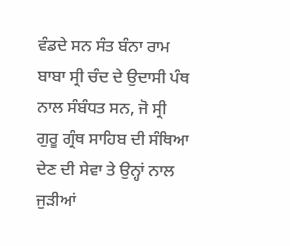ਵੰਡਦੇ ਸਨ ਸੰਤ ਬੰਨਾ ਰਾਮ ਬਾਬਾ ਸ੍ਰੀ ਚੰਦ ਦੇ ਉਦਾਸੀ ਪੰਥ ਨਾਲ ਸੰਬੰਧਤ ਸਨ, ਜੋ ਸ੍ਰੀ ਗੁਰੂ ਗ੍ਰੰਥ ਸਾਹਿਬ ਦੀ ਸੰਥਿਆ ਦੇਣ ਦੀ ਸੇਵਾ ਤੇ ਉਨ੍ਹਾਂ ਨਾਲ ਜੁੜੀਆਂ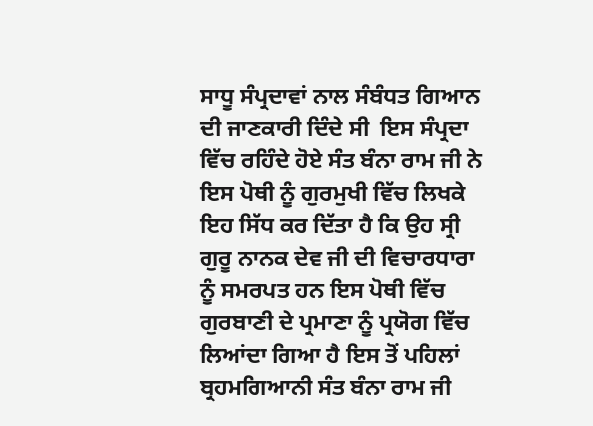ਸਾਧੂ ਸੰਪ੍ਰਦਾਵਾਂ ਨਾਲ ਸੰਬੰਧਤ ਗਿਆਨ ਦੀ ਜਾਣਕਾਰੀ ਦਿੰਦੇ ਸੀ  ਇਸ ਸੰਪ੍ਰਦਾ ਵਿੱਚ ਰਹਿੰਦੇ ਹੋਏ ਸੰਤ ਬੰਨਾ ਰਾਮ ਜੀ ਨੇ ਇਸ ਪੋਥੀ ਨੂੰ ਗੁਰਮੁਖੀ ਵਿੱਚ ਲਿਖਕੇ ਇਹ ਸਿੱਧ ਕਰ ਦਿੱਤਾ ਹੈ ਕਿ ਉਹ ਸ੍ਰੀ ਗੁਰੂ ਨਾਨਕ ਦੇਵ ਜੀ ਦੀ ਵਿਚਾਰਧਾਰਾ ਨੂੰ ਸਮਰਪਤ ਹਨ ਇਸ ਪੋਥੀ ਵਿੱਚ ਗੁਰਬਾਣੀ ਦੇ ਪ੍ਰਮਾਣਾ ਨੂੰ ਪ੍ਰਯੋਗ ਵਿੱਚ ਲਿਆਂਦਾ ਗਿਆ ਹੈ ਇਸ ਤੋਂ ਪਹਿਲਾਂ ਬ੍ਰਹਮਗਿਆਨੀ ਸੰਤ ਬੰਨਾ ਰਾਮ ਜੀ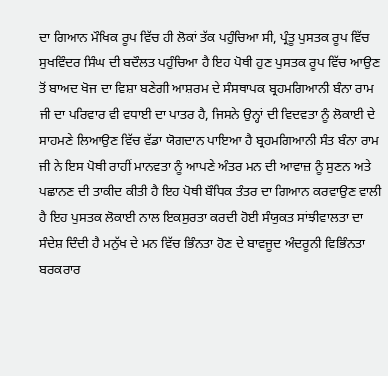ਦਾ ਗਿਆਨ ਮੌਖਿਕ ਰੂਪ ਵਿੱਚ ਹੀ ਲੋਕਾਂ ਤੱਕ ਪਹੁੰਚਿਆ ਸੀ, ਪ੍ਰੰਤੂ ਪੁਸਤਕ ਰੂਪ ਵਿੱਚ ਸੁਖਵਿੰਦਰ ਸਿੰਘ ਦੀ ਬਦੌਲਤ ਪਹੁੰਚਿਆ ਹੈ ਇਹ ਪੋਥੀ ਹੁਣ ਪੁਸਤਕ ਰੂਪ ਵਿੱਚ ਆਉਣ ਤੋਂ ਬਾਅਦ ਖੋਜ ਦਾ ਵਿਸ਼ਾ ਬਣੇਗੀ ਆਸ਼ਰਮ ਦੇ ਸੰਸਥਾਪਕ ਬ੍ਰਹਮਗਿਆਨੀ ਬੰਨਾ ਰਾਮ ਜੀ ਦਾ ਪਰਿਵਾਰ ਵੀ ਵਧਾਈ ਦਾ ਪਾਤਰ ਹੈ, ਜਿਸਨੇ ਉਨ੍ਹਾਂ ਦੀ ਵਿਦਵਤਾ ਨੂੰ ਲੋਕਾਈ ਦੇ ਸਾਹਮਣੇ ਲਿਆਉਣ ਵਿੱਚ ਵੱਡਾ ਯੋਗਦਾਨ ਪਾਇਆ ਹੈ ਬ੍ਰਹਮਗਿਆਨੀ ਸੰਤ ਬੰਨਾ ਰਾਮ ਜੀ ਨੇ ਇਸ ਪੋਥੀ ਰਾਹੀਂ ਮਾਨਵਤਾ ਨੂੰ ਆਪਣੇ ਅੰਤਰ ਮਨ ਦੀ ਆਵਾਜ਼ ਨੂੰ ਸੁਣਨ ਅਤੇ ਪਛਾਨਣ ਦੀ ਤਾਕੀਦ ਕੀਤੀ ਹੈ ਇਹ ਪੋਥੀ ਬੌਧਿਕ ਤੰਤਰ ਦਾ ਗਿਆਨ ਕਰਵਾਉਣ ਵਾਲੀ ਹੈ ਇਹ ਪੁਸਤਕ ਲੋਕਾਈ ਨਾਲ ਇਕਸੁਰਤਾ ਕਰਦੀ ਹੋਈ ਸੰਯੁਕਤ ਸਾਂਝੀਵਾਲਤਾ ਦਾ ਸੰਦੇਸ਼ ਦਿੰਦੀ ਹੈ ਮਨੁੱਖ ਦੇ ਮਨ ਵਿੱਚ ਭਿੰਨਤਾ ਹੋਣ ਦੇ ਬਾਵਜੂਦ ਅੰਦਰੂਨੀ ਵਿਭਿੰਨਤਾ ਬਰਕਰਾਰ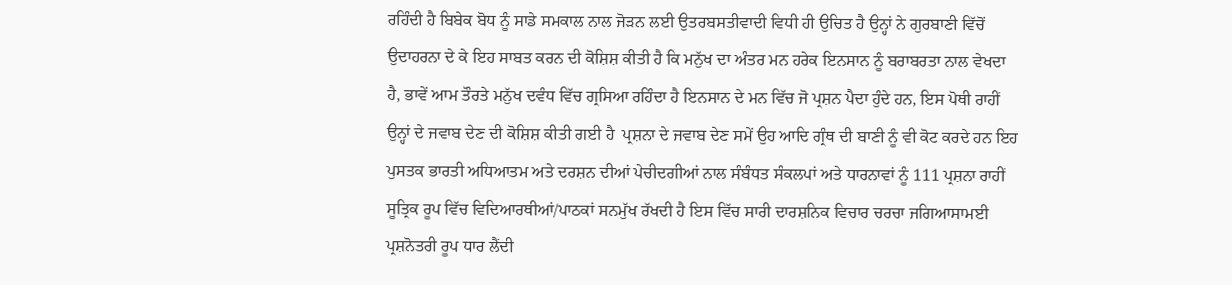ਰਹਿੰਦੀ ਹੈ ਬਿਬੇਕ ਬੋਧ ਨੂੰ ਸਾਡੇ ਸਮਕਾਲ ਨਾਲ ਜੋੜਨ ਲਈ ਉਤਰਬਸਤੀਵਾਦੀ ਵਿਧੀ ਹੀ ਉਚਿਤ ਹੈ ਉਨ੍ਹਾਂ ਨੇ ਗੁਰਬਾਣੀ ਵਿੱਚੋਂ ਉਦਾਹਰਨਾ ਦੇ ਕੇ ਇਹ ਸਾਬਤ ਕਰਨ ਦੀ ਕੋਸ਼ਿਸ਼ ਕੀਤੀ ਹੈ ਕਿ ਮਨੁੱਖ ਦਾ ਅੰਤਰ ਮਨ ਹਰੇਕ ਇਨਸਾਨ ਨੂੰ ਬਰਾਬਰਤਾ ਨਾਲ ਵੇਖਦਾ ਹੈ, ਭਾਵੇਂ ਆਮ ਤੌਰਤੇ ਮਨੁੱਖ ਦਵੰਧ ਵਿੱਚ ਗ੍ਰਸਿਆ ਰਹਿੰਦਾ ਹੈ ਇਨਸਾਨ ਦੇ ਮਨ ਵਿੱਚ ਜੋ ਪ੍ਰਸ਼ਨ ਪੈਦਾ ਹੁੰਦੇ ਹਨ, ਇਸ ਪੋਥੀ ਰਾਹੀਂ ਉਨ੍ਹਾਂ ਦੇ ਜਵਾਬ ਦੇਣ ਦੀ ਕੋਸ਼ਿਸ਼ ਕੀਤੀ ਗਈ ਹੈ  ਪ੍ਰਸ਼ਨਾ ਦੇ ਜਵਾਬ ਦੇਣ ਸਮੇਂ ਉਹ ਆਦਿ ਗ੍ਰੰਥ ਦੀ ਬਾਣੀ ਨੂੰ ਵੀ ਕੋਟ ਕਰਦੇ ਹਨ ਇਹ ਪੁਸਤਕ ਭਾਰਤੀ ਅਧਿਆਤਮ ਅਤੇ ਦਰਸ਼ਨ ਦੀਆਂ ਪੇਚੀਦਗੀਆਂ ਨਾਲ ਸੰਬੰਧਤ ਸੰਕਲਪਾਂ ਅਤੇ ਧਾਰਨਾਵਾਂ ਨੂੰ 111 ਪ੍ਰਸ਼ਨਾ ਰਾਹੀਂ ਸੂਤ੍ਰਿਕ ਰੂਪ ਵਿੱਚ ਵਿਦਿਆਰਥੀਆਂ/ਪਾਠਕਾਂ ਸਨਮੁੱਖ ਰੱਖਦੀ ਹੈ ਇਸ ਵਿੱਚ ਸਾਰੀ ਦਾਰਸ਼ਨਿਕ ਵਿਚਾਰ ਚਰਚਾ ਜਗਿਆਸਾਮਈ ਪ੍ਰਸ਼ਨੋਤਰੀ ਰੂਪ ਧਾਰ ਲੈਂਦੀ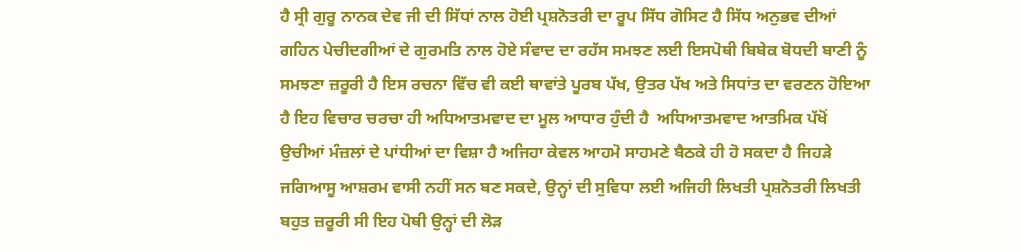ਹੈ ਸ੍ਰੀ ਗੁਰੂ ਨਾਨਕ ਦੇਵ ਜੀ ਦੀ ਸਿੱਧਾਂ ਨਾਲ ਹੋਈ ਪ੍ਰਸ਼ਨੋਤਰੀ ਦਾ ਰੂਪ ਸਿੱਧ ਗੋਸਿਟ ਹੈ ਸਿੱਧ ਅਨੁਭਵ ਦੀਆਂ ਗਹਿਨ ਪੇਚੀਦਗੀਆਂ ਦੇ ਗੁਰਮਤਿ ਨਾਲ ਹੋਏ ਸੰਵਾਦ ਦਾ ਰਹੱਸ ਸਮਝਣ ਲਈ ਇਸਪੋਥੀ ਬਿਬੇਕ ਬੋਧਦੀ ਬਾਣੀ ਨੂੰ ਸਮਝਣਾ ਜ਼ਰੂਰੀ ਹੈ ਇਸ ਰਚਨਾ ਵਿੱਚ ਵੀ ਕਈ ਥਾਵਾਂਤੇ ਪੂਰਬ ਪੱਖ, ਉਤਰ ਪੱਖ ਅਤੇ ਸਿਧਾਂਤ ਦਾ ਵਰਣਨ ਹੋਇਆ ਹੈ ਇਹ ਵਿਚਾਰ ਚਰਚਾ ਹੀ ਅਧਿਆਤਮਵਾਦ ਦਾ ਮੂਲ ਆਧਾਰ ਹੁੰਦੀ ਹੈ  ਅਧਿਆਤਮਵਾਦ ਆਤਮਿਕ ਪੱਖੋਂ ਉਚੀਆਂ ਮੰਜ਼ਲਾਂ ਦੇ ਪਾਂਧੀਆਂ ਦਾ ਵਿਸ਼ਾ ਹੈ ਅਜਿਹਾ ਕੇਵਲ ਆਹਮੋ ਸਾਹਮਣੇ ਬੈਠਕੇ ਹੀ ਹੋ ਸਕਦਾ ਹੈ ਜਿਹੜੇ ਜਗਿਆਸੂ ਆਸ਼ਰਮ ਵਾਸੀ ਨਹੀਂ ਸਨ ਬਣ ਸਕਦੇ, ਉਨ੍ਹਾਂ ਦੀ ਸੁਵਿਧਾ ਲਈ ਅਜਿਹੀ ਲਿਖਤੀ ਪ੍ਰਸ਼ਨੋਤਰੀ ਲਿਖਤੀ ਬਹੁਤ ਜ਼ਰੂਰੀ ਸੀ ਇਹ ਪੋਥੀ ਉਨ੍ਹਾਂ ਦੀ ਲੋੜ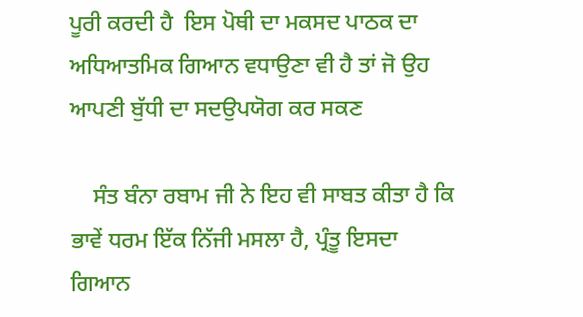ਪੂਰੀ ਕਰਦੀ ਹੈ  ਇਸ ਪੋਥੀ ਦਾ ਮਕਸਦ ਪਾਠਕ ਦਾ ਅਧਿਆਤਮਿਕ ਗਿਆਨ ਵਧਾਉਣਾ ਵੀ ਹੈ ਤਾਂ ਜੋ ਉਹ ਆਪਣੀ ਬੁੱਧੀ ਦਾ ਸਦਉਪਯੋਗ ਕਰ ਸਕਣ

    ਸੰਤ ਬੰਨਾ ਰਬਾਮ ਜੀ ਨੇ ਇਹ ਵੀ ਸਾਬਤ ਕੀਤਾ ਹੈ ਕਿ ਭਾਵੇਂ ਧਰਮ ਇੱਕ ਨਿੱਜੀ ਮਸਲਾ ਹੈ, ਪ੍ਰੰਤੂ ਇਸਦਾ ਗਿਆਨ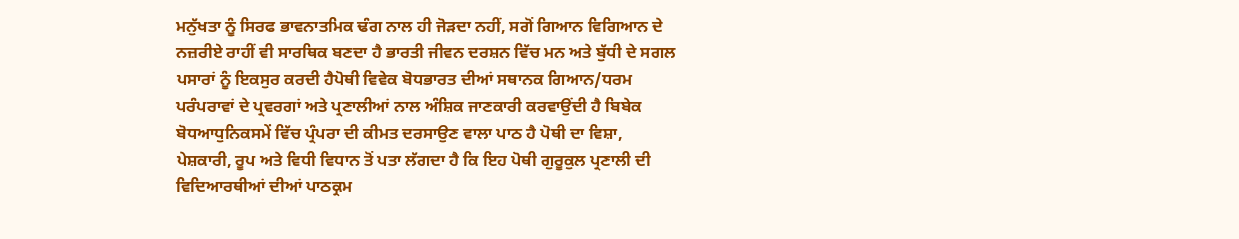ਮਨੁੱਖਤਾ ਨੂੰ ਸਿਰਫ ਭਾਵਨਾਤਮਿਕ ਢੰਗ ਨਾਲ ਹੀ ਜੋੜਦਾ ਨਹੀਂ, ਸਗੋਂ ਗਿਆਨ ਵਿਗਿਆਨ ਦੇ ਨਜ਼ਰੀਏ ਰਾਹੀਂ ਵੀ ਸਾਰਥਿਕ ਬਣਦਾ ਹੈ ਭਾਰਤੀ ਜੀਵਨ ਦਰਸ਼ਨ ਵਿੱਚ ਮਨ ਅਤੇ ਬੁੱਧੀ ਦੇ ਸਗਲ ਪਸਾਰਾਂ ਨੂੰ ਇਕਸੁਰ ਕਰਦੀ ਹੈਪੋਥੀ ਵਿਵੇਕ ਬੋਧਭਾਰਤ ਦੀਆਂ ਸਥਾਨਕ ਗਿਆਨ/ਧਰਮ ਪਰੰਪਰਾਵਾਂ ਦੇ ਪ੍ਰਵਰਗਾਂ ਅਤੇ ਪ੍ਰਣਾਲੀਆਂ ਨਾਲ ਅੰਸ਼ਿਕ ਜਾਣਕਾਰੀ ਕਰਵਾਉਂਦੀ ਹੈ ਬਿਬੇਕ ਬੋਧਆਧੁਨਿਕਸਮੇਂ ਵਿੱਚ ਪ੍ਰੰਪਰਾ ਦੀ ਕੀਮਤ ਦਰਸਾਉਣ ਵਾਲਾ ਪਾਠ ਹੈ ਪੋਥੀ ਦਾ ਵਿਸ਼ਾ, ਪੇਸ਼ਕਾਰੀ, ਰੂਪ ਅਤੇ ਵਿਧੀ ਵਿਧਾਨ ਤੋਂ ਪਤਾ ਲੱਗਦਾ ਹੈ ਕਿ ਇਹ ਪੋਥੀ ਗੁਰੂਕੁਲ ਪ੍ਰਣਾਲੀ ਦੀ ਵਿਦਿਆਰਥੀਆਂ ਦੀਆਂ ਪਾਠਕ੍ਰਮ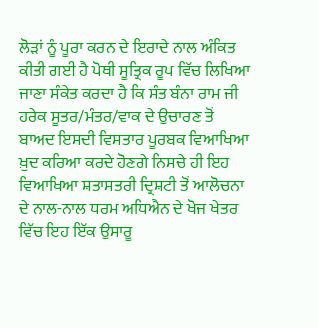ਲੋੜਾਂ ਨੂੰ ਪੂਰਾ ਕਰਨ ਦੇ ਇਰਾਦੇ ਨਾਲ ਅੰਕਿਤ ਕੀਤੀ ਗਈ ਹੈ ਪੋਥੀ ਸੂਤ੍ਰਿਕ ਰੂਪ ਵਿੱਚ ਲਿਖਿਆ ਜਾਣਾ ਸੰਕੇਤ ਕਰਦਾ ਹੈ ਕਿ ਸੰਤ ਬੰਨਾ ਰਾਮ ਜੀ ਹਰੇਕ ਸੂਤਰ/ਮੰਤਰ/ਵਾਕ ਦੇ ਉਚਾਰਣ ਤੋਂ ਬਾਅਦ ਇਸਦੀ ਵਿਸਤਾਰ ਪੂਰਬਕ ਵਿਆਖਿਆ ਖ਼ੁਦ ਕਰਿਆ ਕਰਦੇ ਹੋਣਗੇ ਨਿਸਚੇ ਹੀ ਇਹ ਵਿਆਖਿਆ ਸ਼ਤਾਸਤਰੀ ਦ੍ਰਿਸ਼ਟੀ ਤੋਂ ਆਲੋਚਨਾ ਦੇ ਨਾਲ-ਨਾਲ ਧਰਮ ਅਧਿਐਨ ਦੇ ਖੋਜ ਖੇਤਰ ਵਿੱਚ ਇਹ ਇੱਕ ਉਸਾਰੂ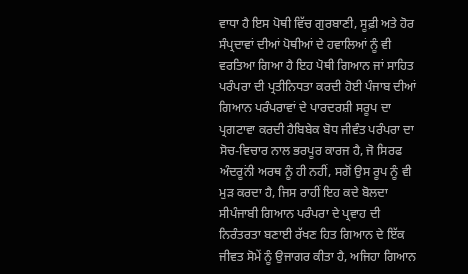ਵਾਧਾ ਹੈ ਇਸ ਪੋਥੀ ਵਿੱਚ ਗੁਰਬਾਣੀ, ਸੂਫ਼ੀ ਅਤੇ ਹੋਰ ਸੰਪ੍ਰਦਾਵਾਂ ਦੀਆਂ ਪੋਥੀਆਂ ਦੇ ਹਵਾਲਿਆਂ ਨੂੰ ਵੀ ਵਰਤਿਆ ਗਿਆ ਹੈ ਇਹ ਪੋਥੀ ਗਿਆਨ ਜਾਂ ਸਾਹਿਤ ਪਰੰਪਰਾ ਦੀ ਪ੍ਰਤੀਨਿਧਤਾ ਕਰਦੀ ਹੋਈ ਪੰਜਾਬ ਦੀਆਂ ਗਿਆਨ ਪਰੰਪਰਾਵਾਂ ਦੇ ਪਾਰਦਰਸ਼ੀ ਸਰੂਪ ਦਾ ਪ੍ਰਗਟਾਵਾ ਕਰਦੀ ਹੈਬਿਬੇਕ ਬੋਧ ਜੀਵੰਤ ਪਰੰਪਰਾ ਦਾ ਸੋਚ-ਵਿਚਾਰ ਨਾਲ ਭਰਪੂਰ ਕਾਰਜ ਹੈ, ਜੋ ਸਿਰਫ ਅੰਦਰੂਨਂੀ ਅਰਥ ਨੂੰ ਹੀ ਨਹੀਂ, ਸਗੋਂ ਉਸ ਰੂਪ ਨੂੰ ਵੀ ਮੁੜ ਕਰਦਾ ਹੈ, ਜਿਸ ਰਾਹੀਂ ਇਹ ਕਦੇ ਬੋਲਦਾ ਸੀਪੰਜਾਬੀ ਗਿਆਨ ਪਰੰਪਰਾ ਦੇ ਪ੍ਰਵਾਹ ਦੀ ਨਿਰੰਤਰਤਾ ਬਣਾਈ ਰੱਖਣ ਹਿਤ ਗਿਆਨ ਦੇ ਇੱਕ ਜੀਵਤ ਸੋਮੇਂ ਨੂੰ ਉਜਾਗਰ ਕੀਤਾ ਹੈ, ਅਜਿਹਾ ਗਿਆਨ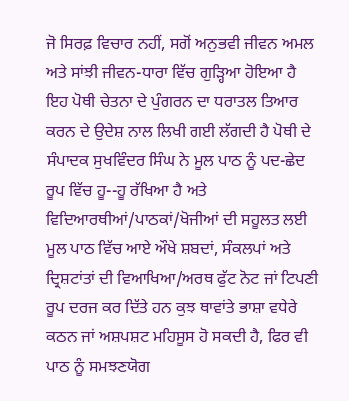ਜੋ ਸਿਰਫ਼ ਵਿਚਾਰ ਨਹੀਂ, ਸਗੋਂ ਅਨੁਭਵੀ ਜੀਵਨ ਅਮਲ ਅਤੇ ਸਾਂਝੀ ਜੀਵਨ-ਧਾਰਾ ਵਿੱਚ ਗੁੜ੍ਹਿਆ ਹੋਇਆ ਹੈ ਇਹ ਪੋਥੀ ਚੇਤਨਾ ਦੇ ਪੁੰਗਰਨ ਦਾ ਧਰਾਤਲ ਤਿਆਰ ਕਰਨ ਦੇ ਉਦੇਸ਼ ਨਾਲ ਲਿਖੀ ਗਈ ਲੱਗਦੀ ਹੈ ਪੋਥੀ ਦੇ ਸੰਪਾਦਕ ਸੁਖਵਿੰਦਰ ਸਿੰਘ ਨੇ ਮੂਲ ਪਾਠ ਨੂੰ ਪਦ-ਛੇਦ ਰੂਪ ਵਿੱਚ ਹੂ--ਹੂ ਰੱਖਿਆ ਹੈ ਅਤੇ ਵਿਦਿਆਰਥੀਆਂ/ਪਾਠਕਾਂ/ਖੋਜੀਆਂ ਦੀ ਸਹੂਲਤ ਲਈ ਮੂਲ ਪਾਠ ਵਿੱਚ ਆਏ ਔਖੇ ਸ਼ਬਦਾਂ, ਸੰਕਲਪਾਂ ਅਤੇ ਦ੍ਰਿਸ਼ਟਾਂਤਾਂ ਦੀ ਵਿਆਖਿਆ/ਅਰਥ ਫੁੱਟ ਨੋਟ ਜਾਂ ਟਿਪਣੀ ਰੂਪ ਦਰਜ ਕਰ ਦਿੱਤੇ ਹਨ ਕੁਝ ਥਾਵਾਂਤੇ ਭਾਸ਼ਾ ਵਧੇਰੇ ਕਠਨ ਜਾਂ ਅਸ਼ਪਸ਼ਟ ਮਹਿਸੂਸ ਹੋ ਸਕਦੀ ਹੈ, ਫਿਰ ਵੀ ਪਾਠ ਨੂੰ ਸਮਝਣਯੋਗ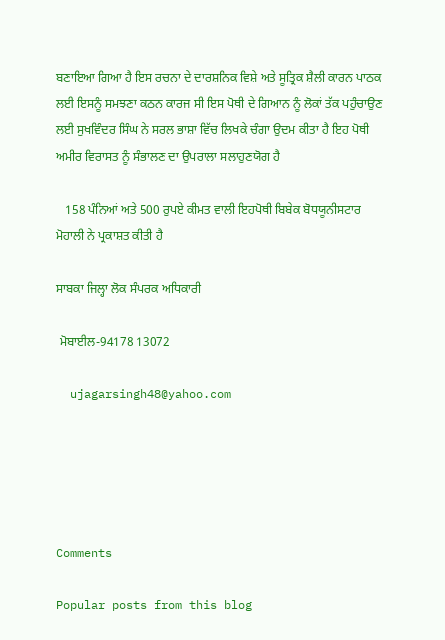ਬਣਾਇਆ ਗਿਆ ਹੈ ਇਸ ਰਚਨਾ ਦੇ ਦਾਰਸ਼ਨਿਕ ਵਿਸ਼ੇ ਅਤੇ ਸੂਤ੍ਰਿਕ ਸ਼ੈਲੀ ਕਾਰਨ ਪਾਠਕ ਲਈ ਇਸਨੂੰ ਸਮਝਣਾ ਕਠਨ ਕਾਰਜ ਸੀ ਇਸ ਪੋਥੀ ਦੇ ਗਿਆਨ ਨੂੰ ਲੋਕਾਂ ਤੱਕ ਪਹੁੰਚਾਉਣ ਲਈ ਸੁਖਵਿੰਦਰ ਸਿੰਘ ਨੇ ਸਰਲ ਭਾਸ਼ਾ ਵਿੱਚ ਲਿਖਕੇ ਚੰਗਾ ਉਦਮ ਕੀਤਾ ਹੈ ਇਹ ਪੋਥੀ ਅਮੀਰ ਵਿਰਾਸਤ ਨੂੰ ਸੰਭਾਲਣ ਦਾ ਉਪਰਾਲਾ ਸਲਾਹੁਣਯੋਗ ਹੈ

   158 ਪੰਨਿਆਂ ਅਤੇ 500 ਰੁਪਏ ਕੀਮਤ ਵਾਲੀ ਇਹਪੋਥੀ ਬਿਬੇਕ ਬੋਧਯੂਨੀਸਟਾਰ ਮੋਹਾਲੀ ਨੇ ਪ੍ਰਕਾਸ਼ਤ ਕੀਤੀ ਹੈ

ਸਾਬਕਾ ਜਿਲ੍ਹਾ ਲੋਕ ਸੰਪਰਕ ਅਧਿਕਾਰੀ

 ਮੋਬਾਈਲ-94178 13072

  ujagarsingh48@yahoo.com





Comments

Popular posts from this blog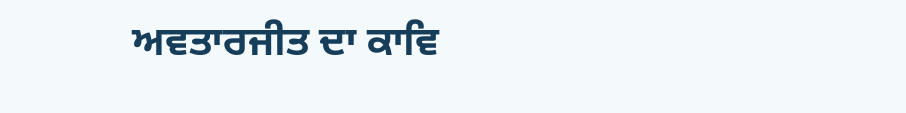ਅਵਤਾਰਜੀਤ ਦਾ ਕਾਵਿ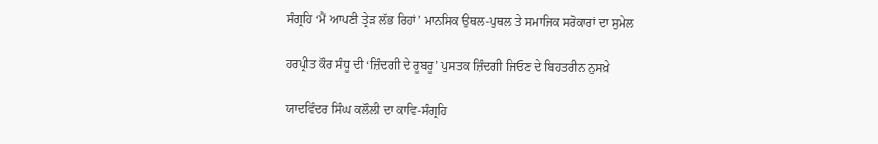ਸੰਗ੍ਰਹਿ ‘ਮੈਂ ਆਪਣੀ ਤ੍ਰੇੜ ਲੱਭ ਰਿਹਾਂ’ ਮਾਨਸਿਕ ਉਥਲ-ਪੁਥਲ ਤੇ ਸਮਾਜਿਕ ਸਰੋਕਾਰਾਂ ਦਾ ਸੁਮੇਲ

ਹਰਪ੍ਰੀਤ ਕੌਰ ਸੰਧੂ ਦੀ ‘ਜ਼ਿੰਦਗੀ ਦੇ ਰੂਬਰੂ’ ਪੁਸਤਕ ਜ਼ਿੰਦਗੀ ਜਿਓਣ ਦੇ ਬਿਹਤਰੀਨ ਨੁਸਖ਼ੇ

ਯਾਦਵਿੰਦਰ ਸਿੰਘ ਕਲੌਲੀ ਦਾ ਕਾਵਿ-ਸੰਗ੍ਰਹਿ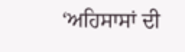‘ਅਹਿਸਾਸਾਂ ਦੀ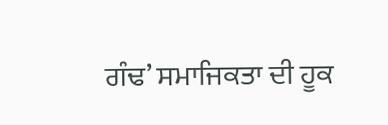ਗੰਢ’ ਸਮਾਜਿਕਤਾ ਦੀ ਹੂਕ